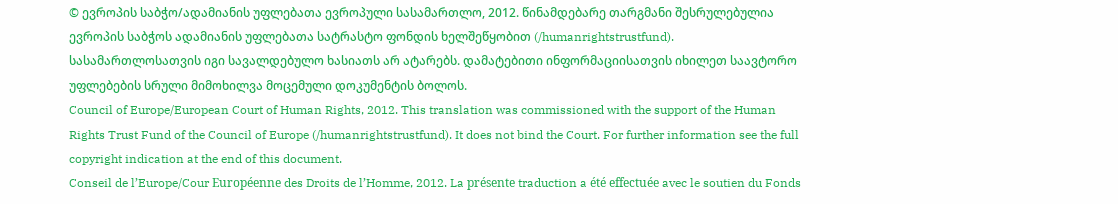© ევროპის საბჭო/ადამიანის უფლებათა ევროპული სასამართლო, 2012. წინამდებარე თარგმანი შესრულებულია ევროპის საბჭოს ადამიანის უფლებათა სატრასტო ფონდის ხელშეწყობით (/humanrightstrustfund). სასამართლოსათვის იგი სავალდებულო ხასიათს არ ატარებს. დამატებითი ინფორმაციისათვის იხილეთ საავტორო უფლებების სრული მიმოხილვა მოცემული დოკუმენტის ბოლოს.
Council of Europe/European Court of Human Rights, 2012. This translation was commissioned with the support of the Human Rights Trust Fund of the Council of Europe (/humanrightstrustfund). It does not bind the Court. For further information see the full copyright indication at the end of this document.
Conseil de l’Europe/Cour Européenne des Droits de l’Homme, 2012. La présente traduction a été effectuée avec le soutien du Fonds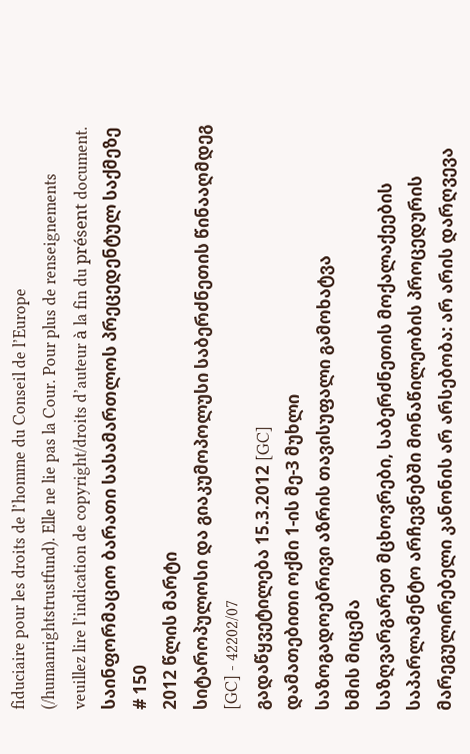fiduciaire pour les droits de l’homme du Conseil de l’Europe (/humanrightstrustfund). Elle ne lie pas la Cour. Pour plus de renseignements veuillez lire l’indication de copyright/droits d’auteur à la fin du présent document.
საინფორმაციო ბარათი სასამართლოს პრეცედენტულ საქმეზე # 150
2012 წლის მარტი
სიტაროპულოსი და გიაკუმოპოლუსი საბერძნეთის წინააღმდეგ [GC] - 42202/07
გადაწყვეტილება 15.3.2012 [GC]
დამათებითი ოქმი 1-ის მე-3 მუხლი
საზოგადოებრივი აზრის თავისუფალი გამოხატვა
ხმის მიცემა
საზღვარგარეთ მცხოვრები, საბერძნეთის მოქალაქეების საპარლამენტო არჩევნებში მონაწილეობის პროცედურის მარეგულირებელი კანონის არ არსებობა: არ არის დარღვევა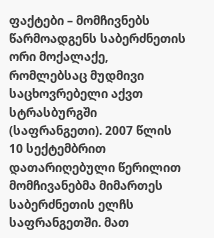ფაქტები – მომჩივნებს წარმოადგენს საბერძნეთის ორი მოქალაქე, რომლებსაც მუდმივი საცხოვრებელი აქვთ სტრასბურგში (საფრანგეთი). 2007 წლის 10 სექტემბრით დათარიღებული წერილით მომჩივანებმა მიმართეს საბერძნეთის ელჩს საფრანგეთში. მათ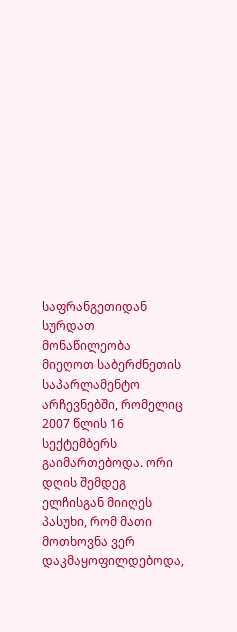საფრანგეთიდან სურდათ მონაწილეობა მიეღოთ საბერძნეთის საპარლამენტო არჩევნებში, რომელიც 2007 წლის 16 სექტემბერს გაიმართებოდა. ორი დღის შემდეგ ელჩისგან მიიღეს პასუხი, რომ მათი მოთხოვნა ვერ დაკმაყოფილდებოდა,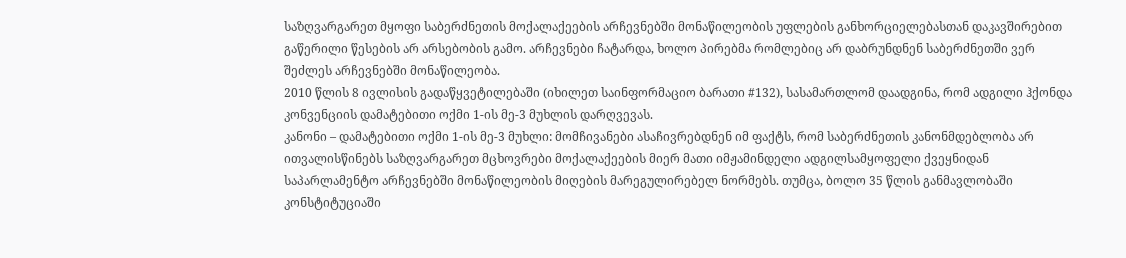საზღვარგარეთ მყოფი საბერძნეთის მოქალაქეების არჩევნებში მონაწილეობის უფლების განხორციელებასთან დაკავშირებით გაწერილი წესების არ არსებობის გამო. არჩევნები ჩატარდა, ხოლო პირებმა რომლებიც არ დაბრუნდნენ საბერძნეთში ვერ შეძლეს არჩევნებში მონაწილეობა.
2010 წლის 8 ივლისის გადაწყვეტილებაში (იხილეთ საინფორმაციო ბარათი #132), სასამართლომ დაადგინა, რომ ადგილი ჰქონდა კონვენციის დამატებითი ოქმი 1-ის მე-3 მუხლის დარღვევას.
კანონი – დამატებითი ოქმი 1-ის მე-3 მუხლი: მომჩივანები ასაჩივრებდნენ იმ ფაქტს, რომ საბერძნეთის კანონმდებლობა არ ითვალისწინებს საზღვარგარეთ მცხოვრები მოქალაქეების მიერ მათი იმჟამინდელი ადგილსამყოფელი ქვეყნიდან საპარლამენტო არჩევნებში მონაწილეობის მიღების მარეგულირებელ ნორმებს. თუმცა, ბოლო 35 წლის განმავლობაში კონსტიტუციაში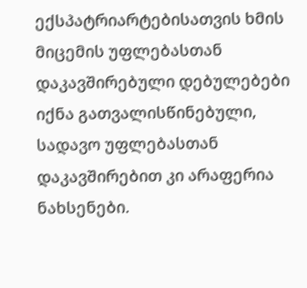ექსპატრიარტებისათვის ხმის მიცემის უფლებასთან დაკავშირებული დებულებები იქნა გათვალისწინებული, სადავო უფლებასთან დაკავშირებით კი არაფერია ნახსენები.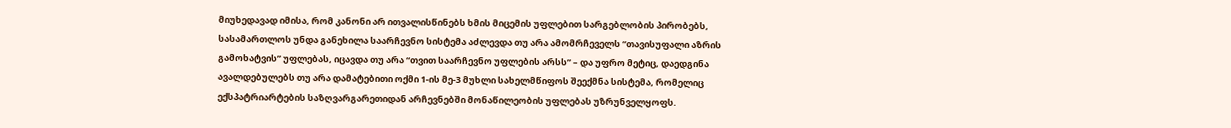მიუხედავად იმისა, რომ კანონი არ ითვალისწინებს ხმის მიცემის უფლებით სარგებლობის პირობებს, სასამართლოს უნდა განეხილა საარჩევნო სისტემა აძლევდა თუ არა ამომრჩეველს “თავისუფალი აზრის გამოხატვის” უფლებას, იცავდა თუ არა “თვით საარჩევნო უფლების არსს” – და უფრო მეტიც, დაედგინა ავალდებულებს თუ არა დამატებითი ოქმი 1-ის მე-3 მუხლი სახელმწიფოს შეექმნა სისტემა, რომელიც ექსპატრიარტების საზღვარგარეთიდან არჩევნებში მონაწილეობის უფლებას უზრუნველყოფს.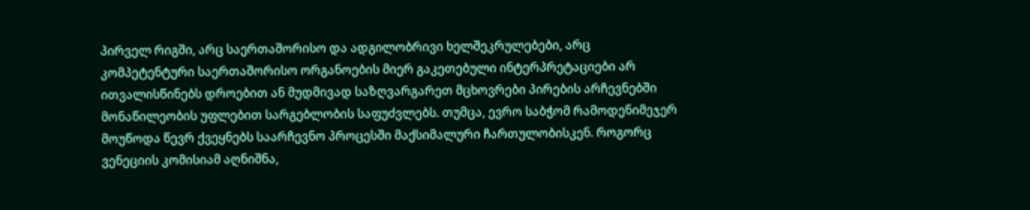პირველ რიგში, არც საერთაშორისო და ადგილობრივი ხელშეკრულებები, არც კომპეტენტური საერთაშორისო ორგანოების მიერ გაკეთებული ინტერპრეტაციები არ ითვალისწინებს დროებით ან მუდმივად საზღვარგარეთ მცხოვრები პირების არჩევნებში მონაწილეობის უფლებით სარგებლობის საფუძვლებს. თუმცა, ევრო საბჭომ რამოდენიმეჯერ მოუწოდა წევრ ქვეყნებს საარჩევნო პროცესში მაქსიმალური ჩართულობისკენ. როგორც ვენეციის კომისიამ აღნიშნა,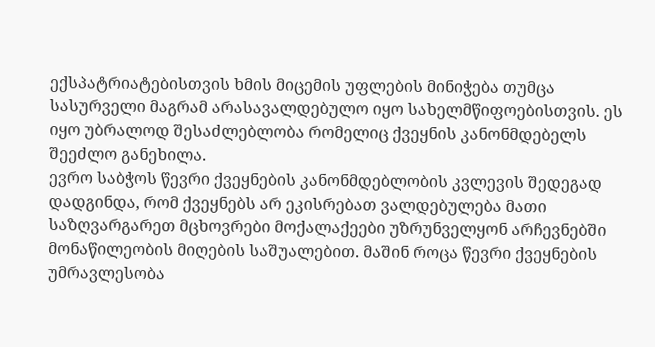ექსპატრიატებისთვის ხმის მიცემის უფლების მინიჭება თუმცა სასურველი მაგრამ არასავალდებულო იყო სახელმწიფოებისთვის. ეს იყო უბრალოდ შესაძლებლობა რომელიც ქვეყნის კანონმდებელს შეეძლო განეხილა.
ევრო საბჭოს წევრი ქვეყნების კანონმდებლობის კვლევის შედეგად დადგინდა, რომ ქვეყნებს არ ეკისრებათ ვალდებულება მათი საზღვარგარეთ მცხოვრები მოქალაქეები უზრუნველყონ არჩევნებში მონაწილეობის მიღების საშუალებით. მაშინ როცა წევრი ქვეყნების უმრავლესობა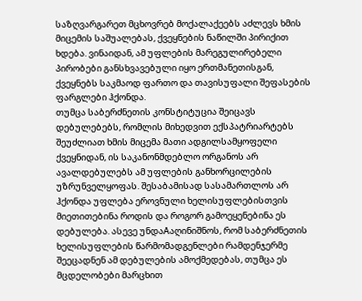საზღვარგარეთ მცხოვრებ მოქალაქეებს აძლევს ხმის მიცემის საშუალებას, ქვეყნების ნაწილში პირიქით ხდება. ვინაიდან, ამ უფლების მარეგულირებელი პირობები განსხვავებული იყო ერთმანეთისგან, ქვეყნებს საკმაოდ ფართო და თავისუფალი შეფასების ფარგლები ჰქონდა.
თუმცა საბერძნეთის კონსტიტუცია შეიცავს დებულებებს, რომლის მიხედვით ექსპატრიარტებს შეუძლიათ ხმის მიცემა მათი ადგილსამყოფელი ქვეყნიდან, ის საკანონმდებლო ორგანოს არ ავალდებულებს ამ უფლების განხორცილების უზრუნველყოფას. შესაბამისად სასამართლოს არ ჰქონდა უფლება ეროვნული ხელისუფლებისთვის მიეთითებინა როდის და როგორ გამოეყენებინა ეს დებულება. ასევე უნდაAაღინიშნოს, რომ საბერძნეთის ხელისუფლების წარმომადგენლები რამდენჯერმე შეეცადნენ ამ დებულების ამოქმედებას, თუმცა ეს მცდელობები მარცხით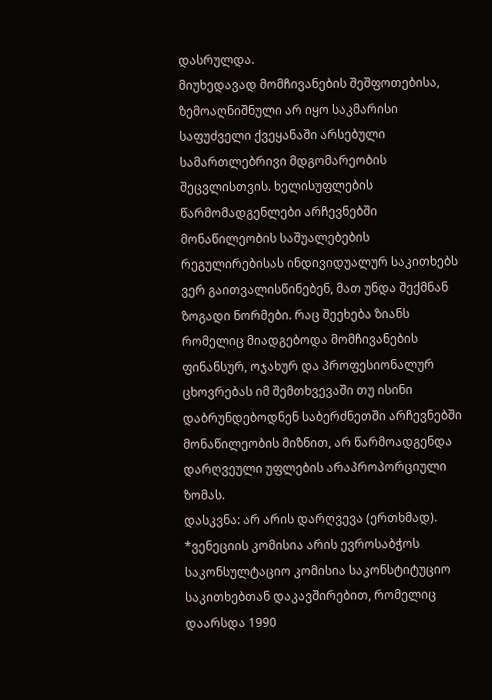დასრულდა.
მიუხედავად მომჩივანების შეშფოთებისა, ზემოაღნიშნული არ იყო საკმარისი საფუძველი ქვეყანაში არსებული სამართლებრივი მდგომარეობის შეცვლისთვის. ხელისუფლების წარმომადგენლები არჩევნებში მონაწილეობის საშუალებების რეგულირებისას ინდივიდუალურ საკითხებს ვერ გაითვალისწინებენ, მათ უნდა შექმნან ზოგადი ნორმები. რაც შეეხება ზიანს რომელიც მიადგებოდა მომჩივანების ფინანსურ, ოჯახურ და პროფესიონალურ ცხოვრებას იმ შემთხვევაში თუ ისინი დაბრუნდებოდნენ საბერძნეთში არჩევნებში მონაწილეობის მიზნით, არ წარმოადგენდა დარღვეული უფლების არაპროპორციული ზომას.
დასკვნა: არ არის დარღვევა (ერთხმად).
*ვენეციის კომისია არის ევროსაბჭოს საკონსულტაციო კომისია საკონსტიტუციო საკითხებთან დაკავშირებით, რომელიც დაარსდა 1990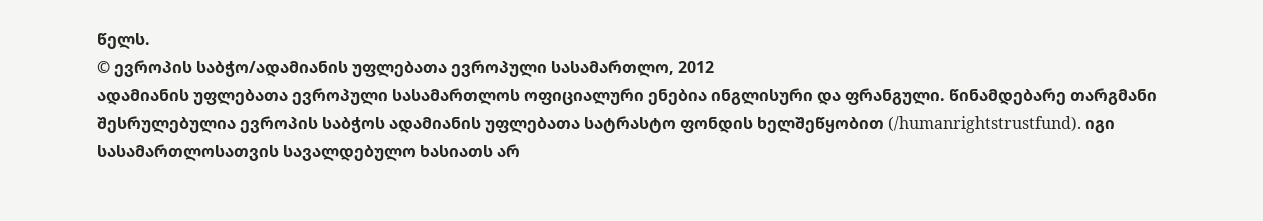წელს.
© ევროპის საბჭო/ადამიანის უფლებათა ევროპული სასამართლო, 2012
ადამიანის უფლებათა ევროპული სასამართლოს ოფიციალური ენებია ინგლისური და ფრანგული. წინამდებარე თარგმანი შესრულებულია ევროპის საბჭოს ადამიანის უფლებათა სატრასტო ფონდის ხელშეწყობით (/humanrightstrustfund). იგი სასამართლოსათვის სავალდებულო ხასიათს არ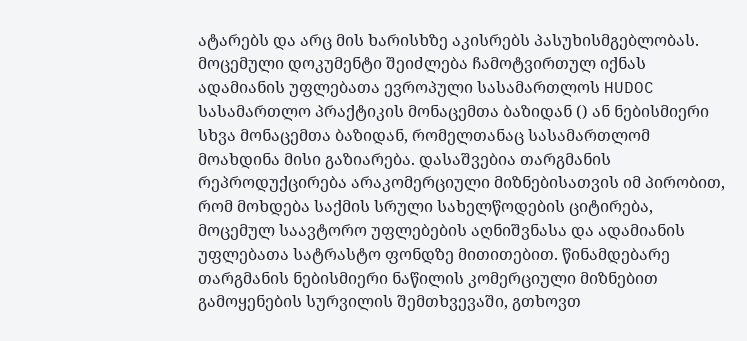ატარებს და არც მის ხარისხზე აკისრებს პასუხისმგებლობას. მოცემული დოკუმენტი შეიძლება ჩამოტვირთულ იქნას ადამიანის უფლებათა ევროპული სასამართლოს HUDOC სასამართლო პრაქტიკის მონაცემთა ბაზიდან () ან ნებისმიერი სხვა მონაცემთა ბაზიდან, რომელთანაც სასამართლომ მოახდინა მისი გაზიარება. დასაშვებია თარგმანის რეპროდუქცირება არაკომერციული მიზნებისათვის იმ პირობით, რომ მოხდება საქმის სრული სახელწოდების ციტირება, მოცემულ საავტორო უფლებების აღნიშვნასა და ადამიანის უფლებათა სატრასტო ფონდზე მითითებით. წინამდებარე თარგმანის ნებისმიერი ნაწილის კომერციული მიზნებით გამოყენების სურვილის შემთხვევაში, გთხოვთ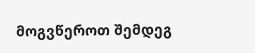მოგვწეროთ შემდეგ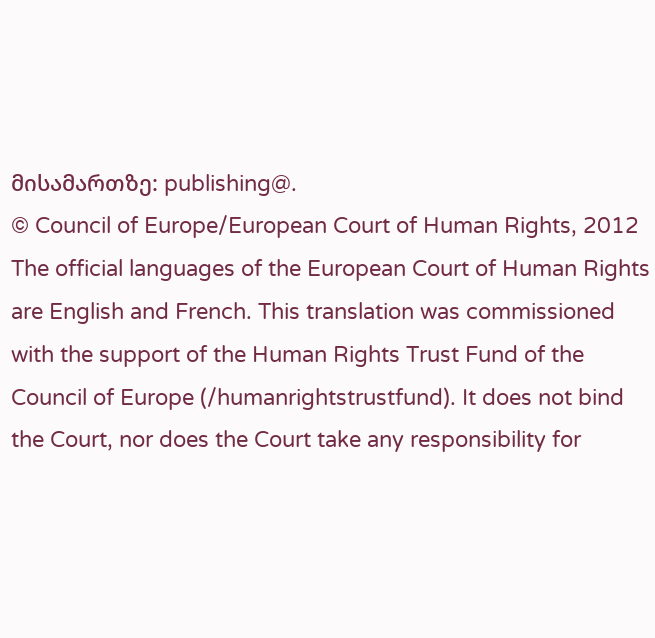მისამართზე: publishing@.
© Council of Europe/European Court of Human Rights, 2012
The official languages of the European Court of Human Rights are English and French. This translation was commissioned with the support of the Human Rights Trust Fund of the Council of Europe (/humanrightstrustfund). It does not bind the Court, nor does the Court take any responsibility for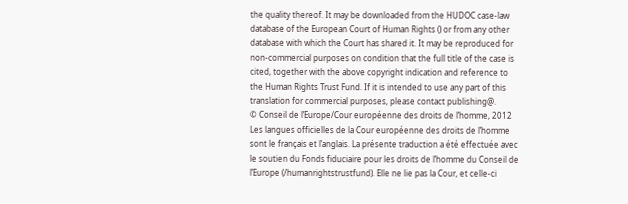the quality thereof. It may be downloaded from the HUDOC case-law database of the European Court of Human Rights () or from any other database with which the Court has shared it. It may be reproduced for non-commercial purposes on condition that the full title of the case is cited, together with the above copyright indication and reference to the Human Rights Trust Fund. If it is intended to use any part of this translation for commercial purposes, please contact publishing@.
© Conseil de l’Europe/Cour européenne des droits de l’homme, 2012
Les langues officielles de la Cour européenne des droits de l’homme sont le français et l’anglais. La présente traduction a été effectuée avec le soutien du Fonds fiduciaire pour les droits de l’homme du Conseil de l’Europe (/humanrightstrustfund). Elle ne lie pas la Cour, et celle-ci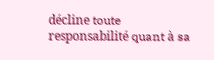décline toute responsabilité quant à sa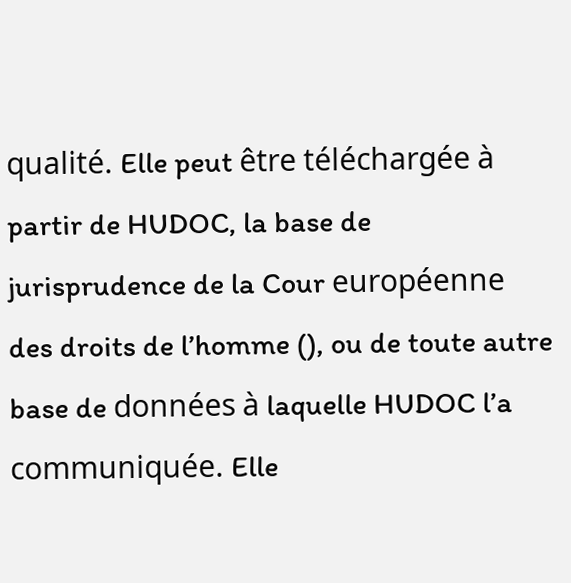qualité. Elle peut être téléchargée à partir de HUDOC, la base de jurisprudence de la Cour européenne des droits de l’homme (), ou de toute autre base de données à laquelle HUDOC l’a communiquée. Elle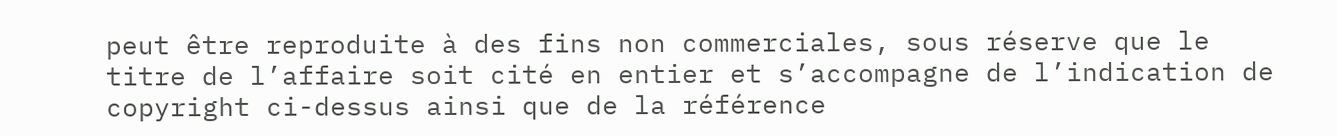peut être reproduite à des fins non commerciales, sous réserve que le titre de l’affaire soit cité en entier et s’accompagne de l’indication de copyright ci-dessus ainsi que de la référence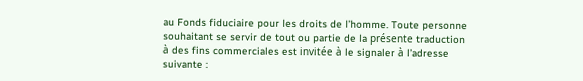au Fonds fiduciaire pour les droits de l’homme. Toute personne souhaitant se servir de tout ou partie de la présente traduction à des fins commerciales est invitée à le signaler à l’adresse suivante :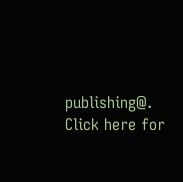publishing@.
Click here for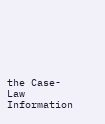the Case-Law Information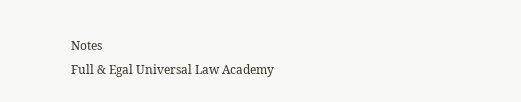Notes
Full & Egal Universal Law Academy